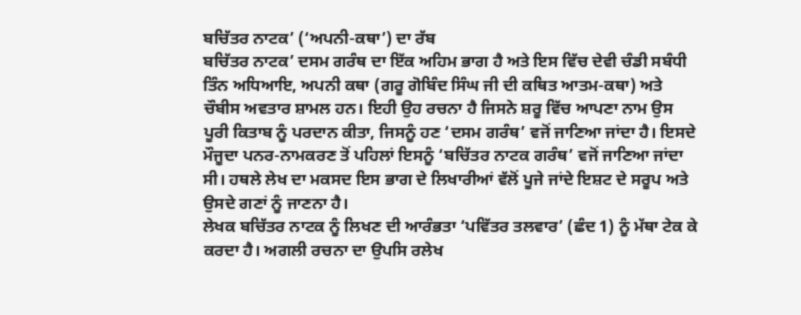ਬਚਿੱਤਰ ਨਾਟਕ’ (‘ਅਪਨੀ-ਕਥਾ’) ਦਾ ਰੱਬ
ਬਚਿੱਤਰ ਨਾਟਕ’ ਦਸਮ ਗਰੰਥ ਦਾ ਇੱਕ ਅਹਿਮ ਭਾਗ ਹੈ ਅਤੇ ਇਸ ਵਿੱਚ ਦੇਵੀ ਚੰਡੀ ਸਬੰਧੀ ਤਿੰਨ ਅਧਿਆਇ, ਅਪਨੀ ਕਥਾ (ਗਰੂ ਗੋਬਿੰਦ ਸਿੰਘ ਜੀ ਦੀ ਕਥਿਤ ਆਤਮ-ਕਥਾ) ਅਤੇ ਚੌਬੀਸ ਅਵਤਾਰ ਸ਼ਾਮਲ ਹਨ। ਇਹੀ ਉਹ ਰਚਨਾ ਹੈ ਜਿਸਨੇ ਸ਼ਰੂ ਵਿੱਚ ਆਪਣਾ ਨਾਮ ਉਸ ਪੂਰੀ ਕਿਤਾਬ ਨੂੰ ਪਰਦਾਨ ਕੀਤਾ, ਜਿਸਨੂੰ ਹਣ ‘ਦਸਮ ਗਰੰਥ’ ਵਜੋਂ ਜਾਣਿਆ ਜਾਂਦਾ ਹੈ। ਇਸਦੇ ਮੌਜੂਦਾ ਪਨਰ-ਨਾਮਕਰਣ ਤੋਂ ਪਹਿਲਾਂ ਇਸਨੂੰ ‘ਬਚਿੱਤਰ ਨਾਟਕ ਗਰੰਥ’ ਵਜੋਂ ਜਾਣਿਆ ਜਾਂਦਾ ਸੀ। ਹਥਲੇ ਲੇਖ ਦਾ ਮਕਸਦ ਇਸ ਭਾਗ ਦੇ ਲਿਖਾਰੀਆਂ ਵੱਲੋਂ ਪੂਜੇ ਜਾਂਦੇ ਇਸ਼ਟ ਦੇ ਸਰੂਪ ਅਤੇ ਉਸਦੇ ਗਣਾਂ ਨੂੰ ਜਾਣਨਾ ਹੈ।
ਲੇਖਕ ਬਚਿੱਤਰ ਨਾਟਕ ਨੂੰ ਲਿਖਣ ਦੀ ਆਰੰਭਤਾ ‘ਪਵਿੱਤਰ ਤਲਵਾਰ’ (ਛੰਦ 1) ਨੂੰ ਮੱਥਾ ਟੇਕ ਕੇ ਕਰਦਾ ਹੈ। ਅਗਲੀ ਰਚਨਾ ਦਾ ਉਪਸਿ ਰਲੇਖ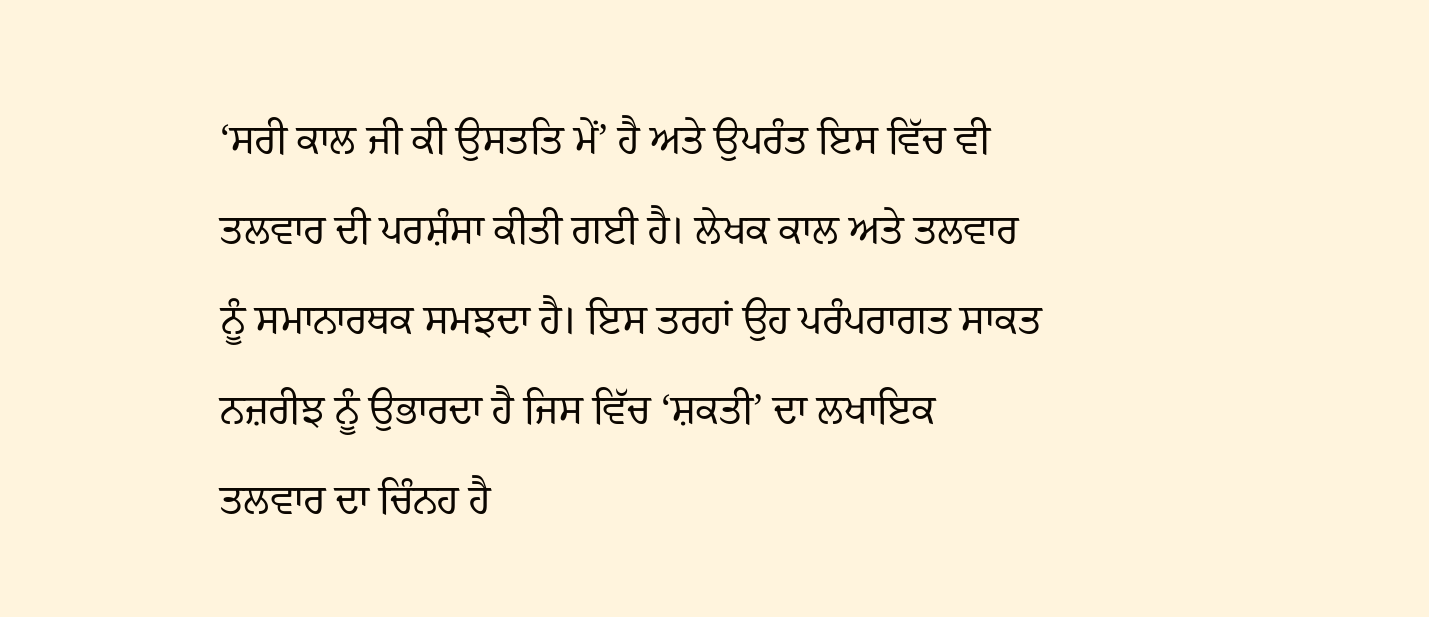‘ਸਰੀ ਕਾਲ ਜੀ ਕੀ ਉਸਤਤਿ ਮੇਂ’ ਹੈ ਅਤੇ ਉਪਰੰਤ ਇਸ ਵਿੱਚ ਵੀ ਤਲਵਾਰ ਦੀ ਪਰਸ਼ੰਸਾ ਕੀਤੀ ਗਈ ਹੈ। ਲੇਖਕ ਕਾਲ ਅਤੇ ਤਲਵਾਰ ਨੂੰ ਸਮਾਨਾਰਥਕ ਸਮਝਦਾ ਹੈ। ਇਸ ਤਰਹਾਂ ਉਹ ਪਰੰਪਰਾਗਤ ਸਾਕਤ ਨਜ਼ਰੀਝ ਨੂੰ ਉਭਾਰਦਾ ਹੈ ਜਿਸ ਵਿੱਚ ‘ਸ਼ਕਤੀ’ ਦਾ ਲਖਾਇਕ ਤਲਵਾਰ ਦਾ ਚਿੰਨਹ ਹੈ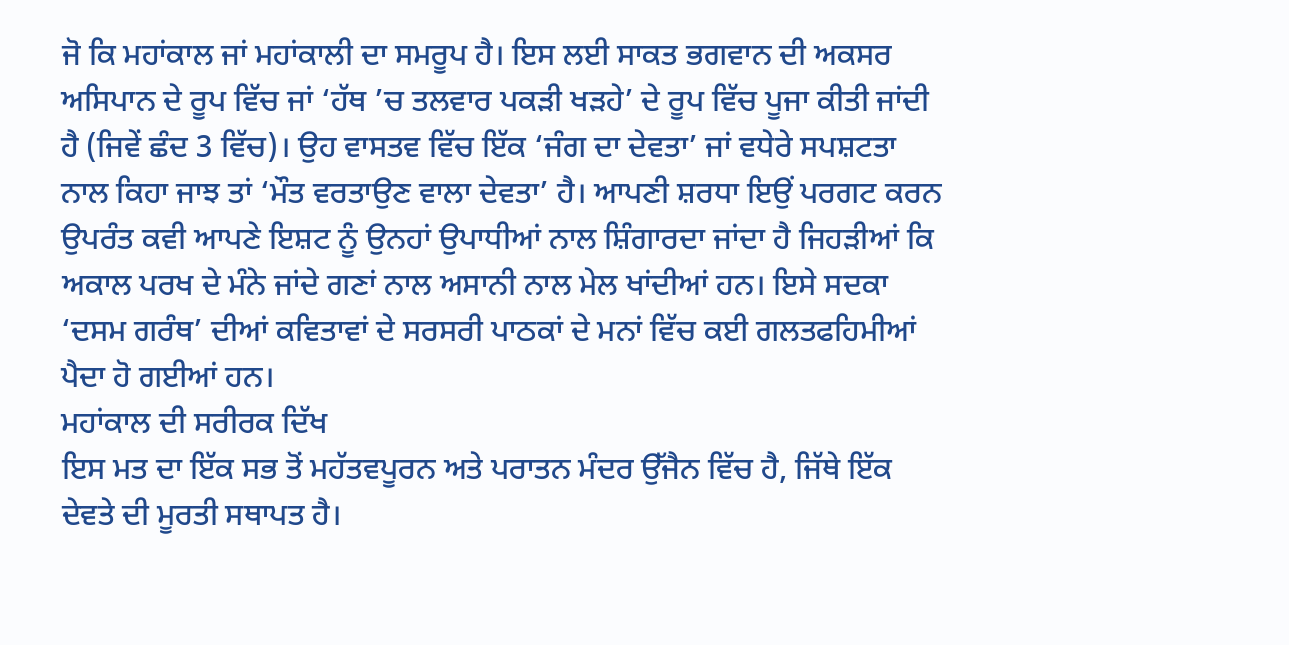ਜੋ ਕਿ ਮਹਾਂਕਾਲ ਜਾਂ ਮਹਾਂਕਾਲੀ ਦਾ ਸਮਰੂਪ ਹੈ। ਇਸ ਲਈ ਸਾਕਤ ਭਗਵਾਨ ਦੀ ਅਕਸਰ ਅਸਿਪਾਨ ਦੇ ਰੂਪ ਵਿੱਚ ਜਾਂ ‘ਹੱਥ ’ਚ ਤਲਵਾਰ ਪਕੜੀ ਖੜਹੇ’ ਦੇ ਰੂਪ ਵਿੱਚ ਪੂਜਾ ਕੀਤੀ ਜਾਂਦੀ ਹੈ (ਜਿਵੇਂ ਛੰਦ 3 ਵਿੱਚ)। ਉਹ ਵਾਸਤਵ ਵਿੱਚ ਇੱਕ ‘ਜੰਗ ਦਾ ਦੇਵਤਾ’ ਜਾਂ ਵਧੇਰੇ ਸਪਸ਼ਟਤਾ ਨਾਲ ਕਿਹਾ ਜਾਝ ਤਾਂ ‘ਮੌਤ ਵਰਤਾਉਣ ਵਾਲਾ ਦੇਵਤਾ’ ਹੈ। ਆਪਣੀ ਸ਼ਰਧਾ ਇਉਂ ਪਰਗਟ ਕਰਨ ਉਪਰੰਤ ਕਵੀ ਆਪਣੇ ਇਸ਼ਟ ਨੂੰ ਉਨਹਾਂ ਉਪਾਧੀਆਂ ਨਾਲ ਸ਼ਿੰਗਾਰਦਾ ਜਾਂਦਾ ਹੈ ਜਿਹੜੀਆਂ ਕਿ ਅਕਾਲ ਪਰਖ ਦੇ ਮੰਨੇ ਜਾਂਦੇ ਗਣਾਂ ਨਾਲ ਅਸਾਨੀ ਨਾਲ ਮੇਲ ਖਾਂਦੀਆਂ ਹਨ। ਇਸੇ ਸਦਕਾ ‘ਦਸਮ ਗਰੰਥ’ ਦੀਆਂ ਕਵਿਤਾਵਾਂ ਦੇ ਸਰਸਰੀ ਪਾਠਕਾਂ ਦੇ ਮਨਾਂ ਵਿੱਚ ਕਈ ਗਲਤਫਹਿਮੀਆਂ ਪੈਦਾ ਹੋ ਗਈਆਂ ਹਨ।
ਮਹਾਂਕਾਲ ਦੀ ਸਰੀਰਕ ਦਿੱਖ
ਇਸ ਮਤ ਦਾ ਇੱਕ ਸਭ ਤੋਂ ਮਹੱਤਵਪੂਰਨ ਅਤੇ ਪਰਾਤਨ ਮੰਦਰ ਉੱਜੈਨ ਵਿੱਚ ਹੈ, ਜਿੱਥੇ ਇੱਕ ਦੇਵਤੇ ਦੀ ਮੂਰਤੀ ਸਥਾਪਤ ਹੈ।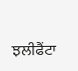ਝਲੀਫੈਂਟਾ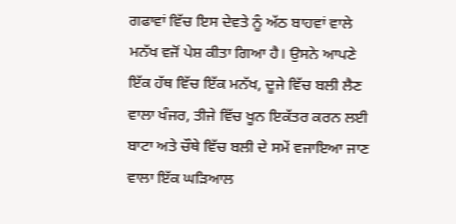ਗਫਾਵਾਂ ਵਿੱਚ ਇਸ ਦੇਵਤੇ ਨੂੰ ਅੱਠ ਬਾਹਵਾਂ ਵਾਲੇ ਮਨੱਖ ਵਜੋਂ ਪੇਸ਼ ਕੀਤਾ ਗਿਆ ਹੈ। ਉਸਨੇ ਆਪਣੇ ਇੱਕ ਹੱਥ ਵਿੱਚ ਇੱਕ ਮਨੱਖ, ਦੂਜੇ ਵਿੱਚ ਬਲੀ ਲੈਣ ਵਾਲਾ ਖੰਜਰ, ਤੀਜੇ ਵਿੱਚ ਖੂਨ ਇਕੱਤਰ ਕਰਨ ਲਈ ਬਾਟਾ ਅਤੇ ਚੌਥੇ ਵਿੱਚ ਬਲੀ ਦੇ ਸਮੇਂ ਵਜਾਇਆ ਜਾਣ ਵਾਲਾ ਇੱਕ ਘੜਿਆਲ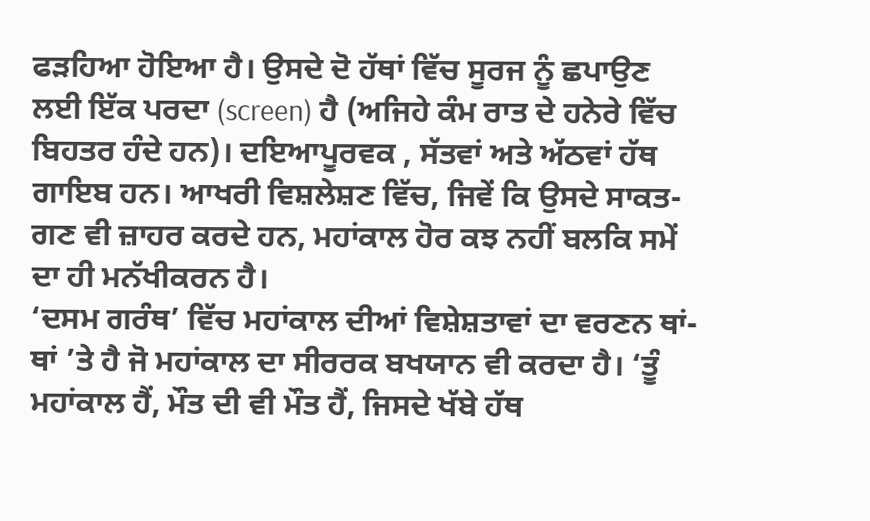ਫੜਹਿਆ ਹੋਇਆ ਹੈ। ਉਸਦੇ ਦੋ ਹੱਥਾਂ ਵਿੱਚ ਸੂਰਜ ਨੂੰ ਛਪਾਉਣ ਲਈ ਇੱਕ ਪਰਦਾ (screen) ਹੈ (ਅਜਿਹੇ ਕੰਮ ਰਾਤ ਦੇ ਹਨੇਰੇ ਵਿੱਚ ਬਿਹਤਰ ਹੰਦੇ ਹਨ)। ਦਇਆਪੂਰਵਕ , ਸੱਤਵਾਂ ਅਤੇ ਅੱਠਵਾਂ ਹੱਥ ਗਾਇਬ ਹਨ। ਆਖਰੀ ਵਿਸ਼ਲੇਸ਼ਣ ਵਿੱਚ, ਜਿਵੇਂ ਕਿ ਉਸਦੇ ਸਾਕਤ-ਗਣ ਵੀ ਜ਼ਾਹਰ ਕਰਦੇ ਹਨ, ਮਹਾਂਕਾਲ ਹੋਰ ਕਝ ਨਹੀਂ ਬਲਕਿ ਸਮੇਂ ਦਾ ਹੀ ਮਨੱਖੀਕਰਨ ਹੈ।
‘ਦਸਮ ਗਰੰਥ’ ਵਿੱਚ ਮਹਾਂਕਾਲ ਦੀਆਂ ਵਿਸ਼ੇਸ਼ਤਾਵਾਂ ਦਾ ਵਰਣਨ ਥਾਂ-ਥਾਂ ’ਤੇ ਹੈ ਜੋ ਮਹਾਂਕਾਲ ਦਾ ਸੀਰਰਕ ਬਖਯਾਨ ਵੀ ਕਰਦਾ ਹੈ। ‘ਤੂੰ ਮਹਾਂਕਾਲ ਹੈਂ, ਮੌਤ ਦੀ ਵੀ ਮੌਤ ਹੈਂ, ਜਿਸਦੇ ਖੱਬੇ ਹੱਥ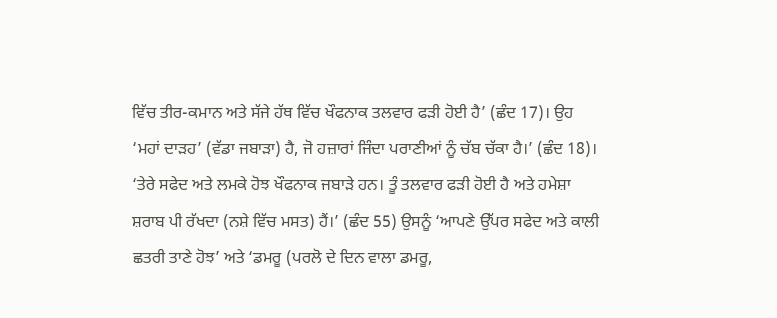ਵਿੱਚ ਤੀਰ-ਕਮਾਨ ਅਤੇ ਸੱਜੇ ਹੱਥ ਵਿੱਚ ਖੌਫਨਾਕ ਤਲਵਾਰ ਫੜੀ ਹੋਈ ਹੈ’ (ਛੰਦ 17)। ਉਹ ‘ਮਹਾਂ ਦਾੜਹ’ (ਵੱਡਾ ਜਬਾੜਾ) ਹੈ, ਜੋ ਹਜ਼ਾਰਾਂ ਜਿੰਦਾ ਪਰਾਣੀਆਂ ਨੂੰ ਚੱਬ ਚੱਕਾ ਹੈ।’ (ਛੰਦ 18)। ‘ਤੇਰੇ ਸਫੇਦ ਅਤੇ ਲਮਕੇ ਹੋਝ ਖੌਫਨਾਕ ਜਬਾੜੇ ਹਨ। ਤੂੰ ਤਲਵਾਰ ਫੜੀ ਹੋਈ ਹੈ ਅਤੇ ਹਮੇਸ਼ਾ ਸ਼ਰਾਬ ਪੀ ਰੱਖਦਾ (ਨਸ਼ੇ ਵਿੱਚ ਮਸਤ) ਹੈਂ।’ (ਛੰਦ 55) ਉਸਨੂੰ ‘ਆਪਣੇ ਉੱਪਰ ਸਫੇਦ ਅਤੇ ਕਾਲੀ ਛਤਰੀ ਤਾਣੇ ਹੋਝ’ ਅਤੇ ‘ਡਮਰੂ (ਪਰਲੋ ਦੇ ਦਿਨ ਵਾਲਾ ਡਮਰੂ,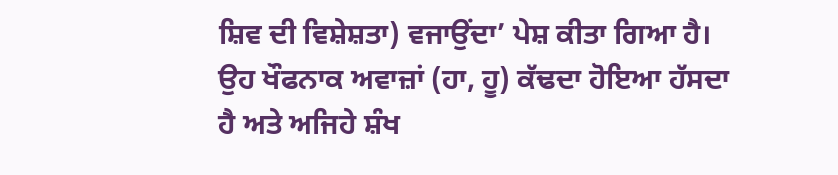ਸ਼ਿਵ ਦੀ ਵਿਸ਼ੇਸ਼ਤਾ) ਵਜਾਉਂਦਾ’ ਪੇਸ਼ ਕੀਤਾ ਗਿਆ ਹੈ। ਉਹ ਖੌਫਨਾਕ ਅਵਾਜ਼ਾਂ (ਹਾ, ਹੂ) ਕੱਢਦਾ ਹੋਇਆ ਹੱਸਦਾ ਹੈ ਅਤੇ ਅਜਿਹੇ ਸ਼ੰਖ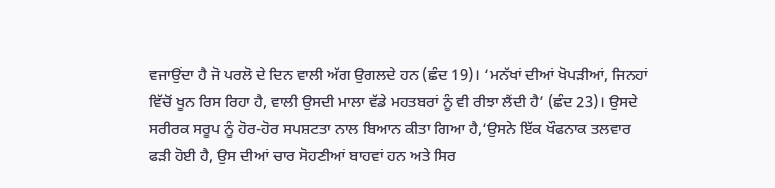ਵਜਾਉਂਦਾ ਹੈ ਜੋ ਪਰਲੋ ਦੇ ਦਿਨ ਵਾਲੀ ਅੱਗ ਉਗਲਦੇ ਹਨ (ਛੰਦ 19)। ‘ਮਨੱਖਾਂ ਦੀਆਂ ਖੋਪੜੀਆਂ, ਜਿਨਹਾਂ ਵਿੱਚੋਂ ਖੂਨ ਰਿਸ ਰਿਹਾ ਹੈ, ਵਾਲੀ ਉਸਦੀ ਮਾਲਾ ਵੱਡੇ ਮਹਤਬਰਾਂ ਨੂੰ ਵੀ ਰੀਝਾ ਲੈਂਦੀ ਹੈ’ (ਛੰਦ 23)। ਉਸਦੇ ਸਰੀਰਕ ਸਰੂਪ ਨੂੰ ਹੋਰ-ਹੋਰ ਸਪਸ਼ਟਤਾ ਨਾਲ ਬਿਆਨ ਕੀਤਾ ਗਿਆ ਹੈ,‘ਉਸਨੇ ਇੱਕ ਖੌਫਨਾਕ ਤਲਵਾਰ ਫੜੀ ਹੋਈ ਹੈ, ਉਸ ਦੀਆਂ ਚਾਰ ਸੋਹਣੀਆਂ ਬਾਹਵਾਂ ਹਨ ਅਤੇ ਸਿਰ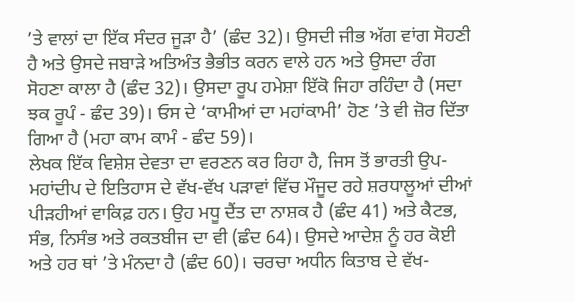’ਤੇ ਵਾਲਾਂ ਦਾ ਇੱਕ ਸੰਦਰ ਜੂੜਾ ਹੈ’ (ਛੰਦ 32)। ਉਸਦੀ ਜੀਭ ਅੱਗ ਵਾਂਗ ਸੋਹਣੀ ਹੈ ਅਤੇ ਉਸਦੇ ਜਬਾੜੇ ਅਤਿਅੰਤ ਭੈਭੀਤ ਕਰਨ ਵਾਲੇ ਹਨ ਅਤੇ ਉਸਦਾ ਰੰਗ ਸੋਹਣਾ ਕਾਲਾ ਹੈ (ਛੰਦ 32)। ਉਸਦਾ ਰੂਪ ਹਮੇਸ਼ਾ ਇੱਕੋ ਜਿਹਾ ਰਹਿੰਦਾ ਹੈ (ਸਦਾ ਝਕ ਰੂਪੰ - ਛੰਦ 39)। ਓਸ ਦੇ ‘ਕਾਮੀਆਂ ਦਾ ਮਹਾਂਕਾਮੀ’ ਹੋਣ ’ਤੇ ਵੀ ਜ਼ੋਰ ਦਿੱਤਾ ਗਿਆ ਹੈ (ਮਹਾ ਕਾਮ ਕਾਮੰ - ਛੰਦ 59)।
ਲੇਖਕ ਇੱਕ ਵਿਸ਼ੇਸ਼ ਦੇਵਤਾ ਦਾ ਵਰਣਨ ਕਰ ਰਿਹਾ ਹੈ, ਜਿਸ ਤੋਂ ਭਾਰਤੀ ਉਪ-ਮਹਾਂਦੀਪ ਦੇ ਇਤਿਹਾਸ ਦੇ ਵੱਖ-ਵੱਖ ਪੜਾਵਾਂ ਵਿੱਚ ਮੌਜੂਦ ਰਹੇ ਸ਼ਰਧਾਲੂਆਂ ਦੀਆਂ ਪੀੜਹੀਆਂ ਵਾਕਿਫ਼ ਹਨ। ਉਹ ਮਧੂ ਦੈਂਤ ਦਾ ਨਾਸ਼ਕ ਹੈ (ਛੰਦ 41) ਅਤੇ ਕੈਟਭ, ਸੰਭ, ਨਿਸੰਭ ਅਤੇ ਰਕਤਬੀਜ ਦਾ ਵੀ (ਛੰਦ 64)। ਉਸਦੇ ਆਦੇਸ਼ ਨੂੰ ਹਰ ਕੋਈ ਅਤੇ ਹਰ ਥਾਂ ’ਤੇ ਮੰਨਦਾ ਹੈ (ਛੰਦ 60)। ਚਰਚਾ ਅਧੀਨ ਕਿਤਾਬ ਦੇ ਵੱਖ-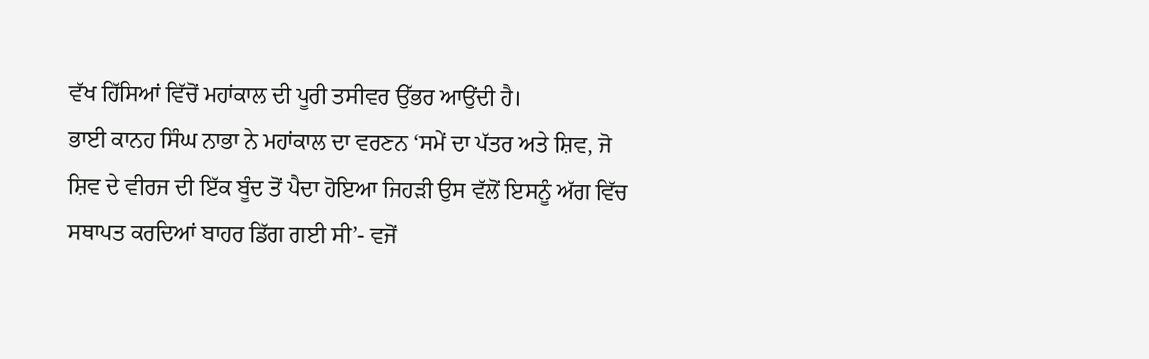ਵੱਖ ਹਿੱਸਿਆਂ ਵਿੱਚੋਂ ਮਹਾਂਕਾਲ ਦੀ ਪੂਰੀ ਤਸੀਵਰ ਉੱਭਰ ਆਉਂਦੀ ਹੈ।
ਭਾਈ ਕਾਨਹ ਸਿੰਘ ਨਾਭਾ ਨੇ ਮਹਾਂਕਾਲ ਦਾ ਵਰਣਨ ‘ਸਮੇਂ ਦਾ ਪੱਤਰ ਅਤੇ ਸ਼ਿਵ, ਜੋ ਸ਼ਿਵ ਦੇ ਵੀਰਜ ਦੀ ਇੱਕ ਬੂੰਦ ਤੋਂ ਪੈਦਾ ਹੋਇਆ ਜਿਹੜੀ ਉਸ ਵੱਲੋਂ ਇਸਨੂੰ ਅੱਗ ਵਿੱਚ ਸਥਾਪਤ ਕਰਦਿਆਂ ਬਾਹਰ ਡਿੱਗ ਗਈ ਸੀ’- ਵਜੋਂ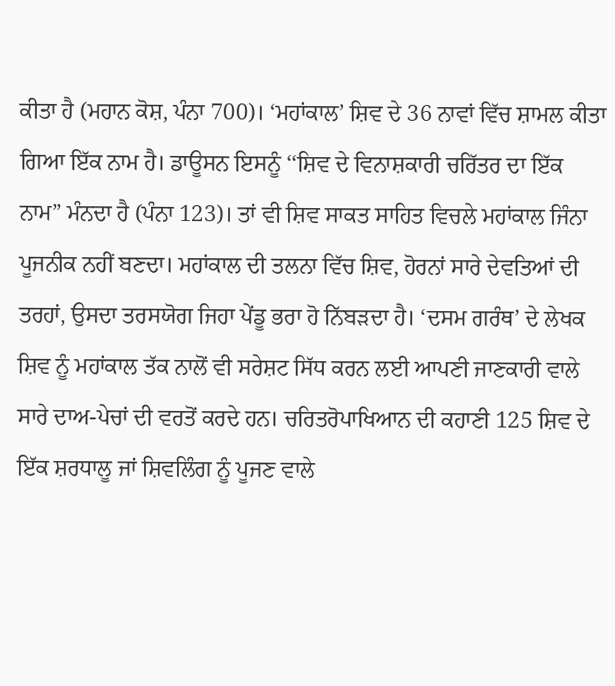ਕੀਤਾ ਹੈ (ਮਹਾਨ ਕੋਸ਼, ਪੰਨਾ 700)। ‘ਮਹਾਂਕਾਲ’ ਸ਼ਿਵ ਦੇ 36 ਨਾਵਾਂ ਵਿੱਚ ਸ਼ਾਮਲ ਕੀਤਾ ਗਿਆ ਇੱਕ ਨਾਮ ਹੈ। ਡਾਊਸਨ ਇਸਨੂੰ ‘‘ਸ਼ਿਵ ਦੇ ਵਿਨਾਸ਼ਕਾਰੀ ਚਰਿੱਤਰ ਦਾ ਇੱਕ ਨਾਮ” ਮੰਨਦਾ ਹੈ (ਪੰਨਾ 123)। ਤਾਂ ਵੀ ਸ਼ਿਵ ਸਾਕਤ ਸਾਹਿਤ ਵਿਚਲੇ ਮਹਾਂਕਾਲ ਜਿੰਨਾ ਪੂਜਨੀਕ ਨਹੀਂ ਬਣਦਾ। ਮਹਾਂਕਾਲ ਦੀ ਤਲਨਾ ਵਿੱਚ ਸ਼ਿਵ, ਹੋਰਨਾਂ ਸਾਰੇ ਦੇਵਤਿਆਂ ਦੀ ਤਰਹਾਂ, ਉਸਦਾ ਤਰਸਯੋਗ ਜਿਹਾ ਪੇਂਡੂ ਭਰਾ ਹੋ ਨਿੱਬੜਦਾ ਹੈ। ‘ਦਸਮ ਗਰੰਥ’ ਦੇ ਲੇਖਕ ਸ਼ਿਵ ਨੂੰ ਮਹਾਂਕਾਲ ਤੱਕ ਨਾਲੋਂ ਵੀ ਸਰੇਸ਼ਟ ਸਿੱਧ ਕਰਨ ਲਈ ਆਪਣੀ ਜਾਣਕਾਰੀ ਵਾਲੇ ਸਾਰੇ ਦਾਅ-ਪੇਚਾਂ ਦੀ ਵਰਤੋਂ ਕਰਦੇ ਹਨ। ਚਰਿਤਰੋਪਾਖਿਆਨ ਦੀ ਕਹਾਣੀ 125 ਸ਼ਿਵ ਦੇ ਇੱਕ ਸ਼ਰਧਾਲੂ ਜਾਂ ਸ਼ਿਵਲਿੰਗ ਨੂੰ ਪੂਜਣ ਵਾਲੇ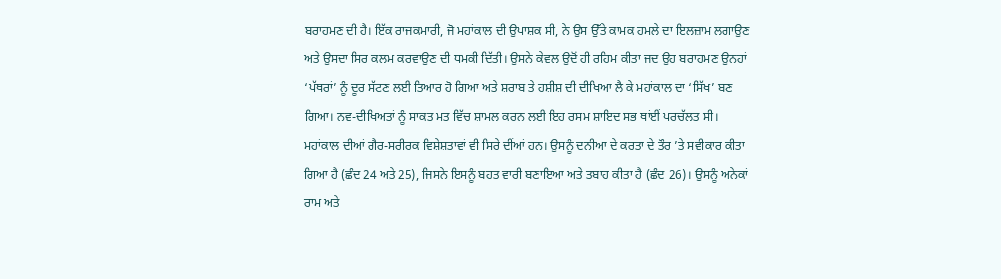ਬਰਾਹਮਣ ਦੀ ਹੈ। ਇੱਕ ਰਾਜਕਮਾਰੀ, ਜੋ ਮਹਾਂਕਾਲ ਦੀ ਉਪਾਸ਼ਕ ਸੀ, ਨੇ ਉਸ ਉੱਤੇ ਕਾਮਕ ਹਮਲੇ ਦਾ ਇਲਜ਼ਾਮ ਲਗਾਉਣ ਅਤੇ ਉਸਦਾ ਸਿਰ ਕਲਮ ਕਰਵਾਉਣ ਦੀ ਧਮਕੀ ਦਿੱਤੀ। ਉਸਨੇ ਕੇਵਲ ਉਦੋਂ ਹੀ ਰਹਿਮ ਕੀਤਾ ਜਦ ਉਹ ਬਰਾਹਮਣ ਉਨਹਾਂ ‘ਪੱਥਰਾਂ’ ਨੂੰ ਦੂਰ ਸੱਟਣ ਲਈ ਤਿਆਰ ਹੋ ਗਿਆ ਅਤੇ ਸ਼ਰਾਬ ਤੇ ਹਸ਼ੀਸ਼ ਦੀ ਦੀਖਿਆ ਲੈ ਕੇ ਮਹਾਂਕਾਲ ਦਾ ‘ਸਿੱਖ’ ਬਣ ਗਿਆ। ਨਵ-ਦੀਖਿਅਤਾਂ ਨੂੰ ਸਾਕਤ ਮਤ ਵਿੱਚ ਸ਼ਾਮਲ ਕਰਨ ਲਈ ਇਹ ਰਸਮ ਸ਼ਾਇਦ ਸਭ ਥਾਂਈਂ ਪਰਚੱਲਤ ਸੀ।
ਮਹਾਂਕਾਲ ਦੀਆਂ ਗੈਰ-ਸਰੀਰਕ ਵਿਸ਼ੇਸ਼ਤਾਵਾਂ ਵੀ ਸਿਰੇ ਦੀਂਆਂ ਹਨ। ਉਸਨੂੰ ਦਨੀਆ ਦੇ ਕਰਤਾ ਦੇ ਤੌਰ ’ਤੇ ਸਵੀਕਾਰ ਕੀਤਾ ਗਿਆ ਹੈ (ਛੰਦ 24 ਅਤੇ 25), ਜਿਸਨੇ ਇਸਨੂੰ ਬਹਤ ਵਾਰੀ ਬਣਾਇਆ ਅਤੇ ਤਬਾਹ ਕੀਤਾ ਹੈ (ਛੰਦ 26)। ਉਸਨੂੰ ਅਨੇਕਾਂ ਰਾਮ ਅਤੇ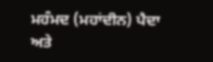ਮਹੰਮਦ (ਮਹਾਂਦੀਨ) ਪੈਦਾ ਅਤੇ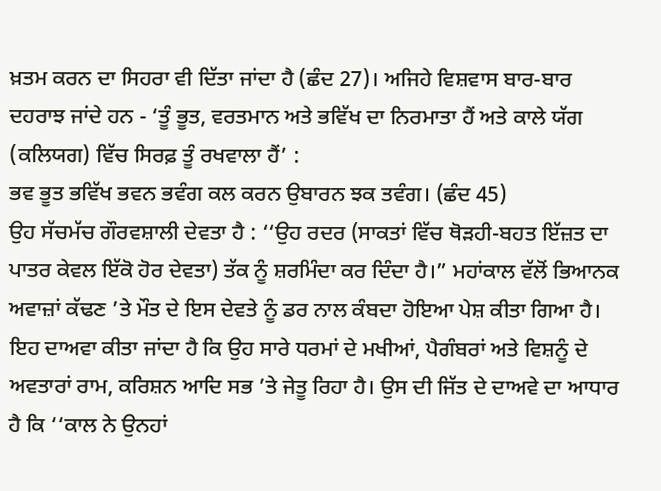ਖ਼ਤਮ ਕਰਨ ਦਾ ਸਿਹਰਾ ਵੀ ਦਿੱਤਾ ਜਾਂਦਾ ਹੈ (ਛੰਦ 27)। ਅਜਿਹੇ ਵਿਸ਼ਵਾਸ ਬਾਰ-ਬਾਰ ਦਹਰਾਝ ਜਾਂਦੇ ਹਨ - ‘ਤੂੰ ਭੂਤ, ਵਰਤਮਾਨ ਅਤੇ ਭਵਿੱਖ ਦਾ ਨਿਰਮਾਤਾ ਹੈਂ ਅਤੇ ਕਾਲੇ ਯੱਗ (ਕਲਿਯਗ) ਵਿੱਚ ਸਿਰਫ਼ ਤੂੰ ਰਖਵਾਲਾ ਹੈਂ’ :
ਭਵ ਭੂਤ ਭਵਿੱਖ ਭਵਨ ਭਵੰਗ ਕਲ ਕਰਨ ਉਬਾਰਨ ਝਕ ਤਵੰਗ। (ਛੰਦ 45)
ਉਹ ਸੱਚਮੱਚ ਗੌਰਵਸ਼ਾਲੀ ਦੇਵਤਾ ਹੈ : ‘‘ਉਹ ਰਦਰ (ਸਾਕਤਾਂ ਵਿੱਚ ਥੋੜਹੀ-ਬਹਤ ਇੱਜ਼ਤ ਦਾ ਪਾਤਰ ਕੇਵਲ ਇੱਕੋ ਹੋਰ ਦੇਵਤਾ) ਤੱਕ ਨੂੰ ਸ਼ਰਮਿੰਦਾ ਕਰ ਦਿੰਦਾ ਹੈ।” ਮਹਾਂਕਾਲ ਵੱਲੋਂ ਭਿਆਨਕ ਅਵਾਜ਼ਾਂ ਕੱਢਣ ’ਤੇ ਮੌਤ ਦੇ ਇਸ ਦੇਵਤੇ ਨੂੰ ਡਰ ਨਾਲ ਕੰਬਦਾ ਹੋਇਆ ਪੇਸ਼ ਕੀਤਾ ਗਿਆ ਹੈ। ਇਹ ਦਾਅਵਾ ਕੀਤਾ ਜਾਂਦਾ ਹੈ ਕਿ ਉਹ ਸਾਰੇ ਧਰਮਾਂ ਦੇ ਮਖੀਆਂ, ਪੈਗੰਬਰਾਂ ਅਤੇ ਵਿਸ਼ਨੂੰ ਦੇ ਅਵਤਾਰਾਂ ਰਾਮ, ਕਰਿਸ਼ਨ ਆਦਿ ਸਭ ’ਤੇ ਜੇਤੂ ਰਿਹਾ ਹੈ। ਉਸ ਦੀ ਜਿੱਤ ਦੇ ਦਾਅਵੇ ਦਾ ਆਧਾਰ ਹੈ ਕਿ ‘‘ਕਾਲ ਨੇ ਉਨਹਾਂ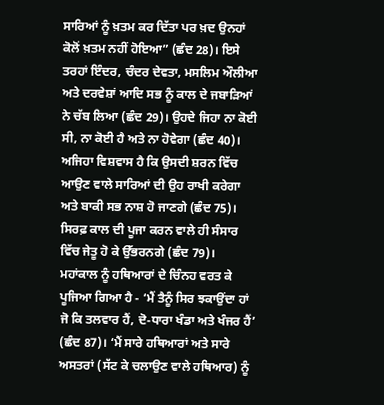ਸਾਰਿਆਂ ਨੂੰ ਖ਼ਤਮ ਕਰ ਦਿੱਤਾ ਪਰ ਖ਼ਦ ਉਨਹਾਂ ਕੋਲੋਂ ਖ਼ਤਮ ਨਹੀਂ ਹੋਇਆ” (ਛੰਦ 28)। ਇਸੇ ਤਰਹਾਂ ਇੰਦਰ, ਚੰਦਰ ਦੇਵਤਾ, ਮਸਲਿਮ ਔਲੀਆ ਅਤੇ ਦਰਵੇਸ਼ਾਂ ਆਦਿ ਸਭ ਨੂੰ ਕਾਲ ਦੇ ਜਬਾੜਿਆਂ ਨੇ ਚੱਬ ਲਿਆ (ਛੰਦ 29)। ਉਹਦੇ ਜਿਹਾ ਨਾ ਕੋਈ ਸੀ, ਨਾ ਕੋਈ ਹੈ ਅਤੇ ਨਾ ਹੋਵੇਗਾ (ਛੰਦ 40)। ਅਜਿਹਾ ਵਿਸ਼ਵਾਸ ਹੈ ਕਿ ਉਸਦੀ ਸ਼ਰਨ ਵਿੱਚ ਆਉਣ ਵਾਲੇ ਸਾਰਿਆਂ ਦੀ ਉਹ ਰਾਖੀ ਕਰੇਗਾ ਅਤੇ ਬਾਕੀ ਸਭ ਨਾਸ਼ ਹੋ ਜਾਣਗੇ (ਛੰਦ 75)। ਸਿਰਫ਼ ਕਾਲ ਦੀ ਪੂਜਾ ਕਰਨ ਵਾਲੇ ਹੀ ਸੰਸਾਰ ਵਿੱਚ ਜੇਤੂ ਹੋ ਕੇ ਉੱਭਰਨਗੇ (ਛੰਦ 79)।
ਮਹਾਂਕਾਲ ਨੂੰ ਹਥਿਆਰਾਂ ਦੇ ਚਿੰਨਹ ਵਰਤ ਕੇ ਪੂਜਿਆ ਗਿਆ ਹੈ - ‘ਮੈਂ ਤੈਨੂੰ ਸਿਰ ਝਕਾਉਂਦਾ ਹਾਂ ਜੋ ਕਿ ਤਲਵਾਰ ਹੈਂ, ਦੋ-ਧਾਰਾ ਖੰਡਾ ਅਤੇ ਖੰਜਰ ਹੈਂ’ (ਛੰਦ 87)। ‘ਮੈਂ ਸਾਰੇ ਹਥਿਆਰਾਂ ਅਤੇ ਸਾਰੇ ਅਸਤਰਾਂ (ਸੱਟ ਕੇ ਚਲਾਉਣ ਵਾਲੇ ਹਥਿਆਰ) ਨੂੰ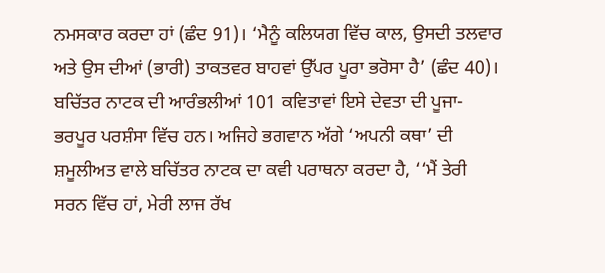ਨਮਸਕਾਰ ਕਰਦਾ ਹਾਂ (ਛੰਦ 91)। ‘ਮੈਨੂੰ ਕਲਿਯਗ ਵਿੱਚ ਕਾਲ, ਉਸਦੀ ਤਲਵਾਰ ਅਤੇ ਉਸ ਦੀਆਂ (ਭਾਰੀ) ਤਾਕਤਵਰ ਬਾਹਵਾਂ ਉੱਪਰ ਪੂਰਾ ਭਰੋਸਾ ਹੈ’ (ਛੰਦ 40)। ਬਚਿੱਤਰ ਨਾਟਕ ਦੀ ਆਰੰਭਲੀਆਂ 101 ਕਵਿਤਾਵਾਂ ਇਸੇ ਦੇਵਤਾ ਦੀ ਪੂਜਾ-ਭਰਪੂਰ ਪਰਸ਼ੰਸਾ ਵਿੱਚ ਹਨ। ਅਜਿਹੇ ਭਗਵਾਨ ਅੱਗੇ ‘ਅਪਨੀ ਕਥਾ’ ਦੀ ਸ਼ਮੂਲੀਅਤ ਵਾਲੇ ਬਚਿੱਤਰ ਨਾਟਕ ਦਾ ਕਵੀ ਪਰਾਥਨਾ ਕਰਦਾ ਹੈ, ‘‘ਮੈਂ ਤੇਰੀ ਸਰਨ ਵਿੱਚ ਹਾਂ, ਮੇਰੀ ਲਾਜ ਰੱਖ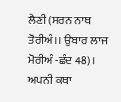ਲੈਣੀ (ਸਰਨ ਨਾਥ ਤੋਰੀਅੰ।। ਉਬਾਰ ਲਾਜ ਮੋਰੀਅੰ -ਛੰਦ 48)।
ਅਪਨੀ ਕਥਾ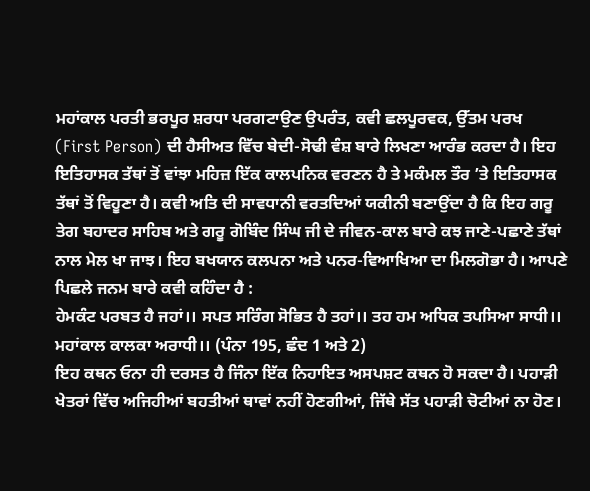ਮਹਾਂਕਾਲ ਪਰਤੀ ਭਰਪੂਰ ਸ਼ਰਧਾ ਪਰਗਟਾਉਣ ਉਪਰੰਤ, ਕਵੀ ਛਲਪੂਰਵਕ, ਉੱਤਮ ਪਰਖ (First Person) ਦੀ ਹੈਸੀਅਤ ਵਿੱਚ ਬੇਦੀ-ਸੋਢੀ ਵੰਸ਼ ਬਾਰੇ ਲਿਖਣਾ ਆਰੰਭ ਕਰਦਾ ਹੈ। ਇਹ ਇਤਿਹਾਸਕ ਤੱਥਾਂ ਤੋਂ ਵਾਂਝਾ ਮਹਿਜ਼ ਇੱਕ ਕਾਲਪਨਿਕ ਵਰਣਨ ਹੈ ਤੇ ਮਕੰਮਲ ਤੌਰ ’ਤੇ ਇਤਿਹਾਸਕ ਤੱਥਾਂ ਤੋਂ ਵਿਹੂਣਾ ਹੈ। ਕਵੀ ਅਤਿ ਦੀ ਸਾਵਧਾਨੀ ਵਰਤਦਿਆਂ ਯਕੀਨੀ ਬਣਾਉਂਦਾ ਹੈ ਕਿ ਇਹ ਗਰੂ ਤੇਗ ਬਹਾਦਰ ਸਾਹਿਬ ਅਤੇ ਗਰੂ ਗੋਬਿੰਦ ਸਿੰਘ ਜੀ ਦੇ ਜੀਵਨ-ਕਾਲ ਬਾਰੇ ਕਝ ਜਾਣੇ-ਪਛਾਣੇ ਤੱਥਾਂ ਨਾਲ ਮੇਲ ਖਾ ਜਾਝ। ਇਹ ਬਖਯਾਨ ਕਲਪਨਾ ਅਤੇ ਪਨਰ-ਵਿਆਖਿਆ ਦਾ ਮਿਲਗੋਭਾ ਹੈ। ਆਪਣੇ ਪਿਛਲੇ ਜਨਮ ਬਾਰੇ ਕਵੀ ਕਹਿੰਦਾ ਹੈ :
ਹੇਮਕੰਟ ਪਰਬਤ ਹੈ ਜਹਾਂ।। ਸਪਤ ਸਰਿੰਗ ਸੋਭਿਤ ਹੈ ਤਹਾਂ।। ਤਹ ਹਮ ਅਧਿਕ ਤਪਸਿਆ ਸਾਧੀ।। ਮਹਾਂਕਾਲ ਕਾਲਕਾ ਅਰਾਧੀ।। (ਪੰਨਾ 195, ਛੰਦ 1 ਅਤੇ 2)
ਇਹ ਕਥਨ ਓਨਾ ਹੀ ਦਰਸਤ ਹੈ ਜਿੰਨਾ ਇੱਕ ਨਿਹਾਇਤ ਅਸਪਸ਼ਟ ਕਥਨ ਹੋ ਸਕਦਾ ਹੈ। ਪਹਾੜੀ ਖੇਤਰਾਂ ਵਿੱਚ ਅਜਿਹੀਆਂ ਬਹਤੀਆਂ ਥਾਵਾਂ ਨਹੀਂ ਹੋਣਗੀਆਂ, ਜਿੱਥੇ ਸੱਤ ਪਹਾੜੀ ਚੋਟੀਆਂ ਨਾ ਹੋਣ।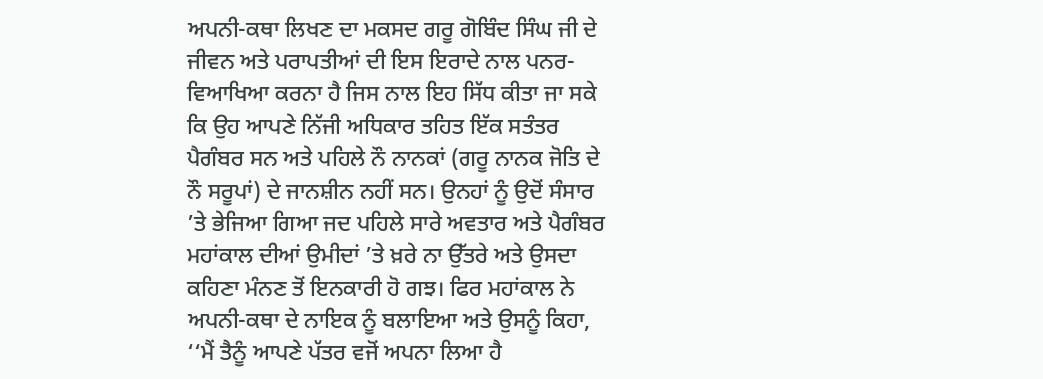ਅਪਨੀ-ਕਥਾ ਲਿਖਣ ਦਾ ਮਕਸਦ ਗਰੂ ਗੋਬਿੰਦ ਸਿੰਘ ਜੀ ਦੇ ਜੀਵਨ ਅਤੇ ਪਰਾਪਤੀਆਂ ਦੀ ਇਸ ਇਰਾਦੇ ਨਾਲ ਪਨਰ-ਵਿਆਖਿਆ ਕਰਨਾ ਹੈ ਜਿਸ ਨਾਲ ਇਹ ਸਿੱਧ ਕੀਤਾ ਜਾ ਸਕੇ ਕਿ ਉਹ ਆਪਣੇ ਨਿੱਜੀ ਅਧਿਕਾਰ ਤਹਿਤ ਇੱਕ ਸਤੰਤਰ ਪੈਗੰਬਰ ਸਨ ਅਤੇ ਪਹਿਲੇ ਨੌ ਨਾਨਕਾਂ (ਗਰੂ ਨਾਨਕ ਜੋਤਿ ਦੇ ਨੌ ਸਰੂਪਾਂ) ਦੇ ਜਾਨਸ਼ੀਨ ਨਹੀਂ ਸਨ। ਉਨਹਾਂ ਨੂੰ ਉਦੋਂ ਸੰਸਾਰ ’ਤੇ ਭੇਜਿਆ ਗਿਆ ਜਦ ਪਹਿਲੇ ਸਾਰੇ ਅਵਤਾਰ ਅਤੇ ਪੈਗੰਬਰ ਮਹਾਂਕਾਲ ਦੀਆਂ ਉਮੀਦਾਂ ’ਤੇ ਖ਼ਰੇ ਨਾ ਉੱਤਰੇ ਅਤੇ ਉਸਦਾ ਕਹਿਣਾ ਮੰਨਣ ਤੋਂ ਇਨਕਾਰੀ ਹੋ ਗਝ। ਫਿਰ ਮਹਾਂਕਾਲ ਨੇ ਅਪਨੀ-ਕਥਾ ਦੇ ਨਾਇਕ ਨੂੰ ਬਲਾਇਆ ਅਤੇ ਉਸਨੂੰ ਕਿਹਾ, ‘‘ਮੈਂ ਤੈਨੂੰ ਆਪਣੇ ਪੱਤਰ ਵਜੋਂ ਅਪਨਾ ਲਿਆ ਹੈ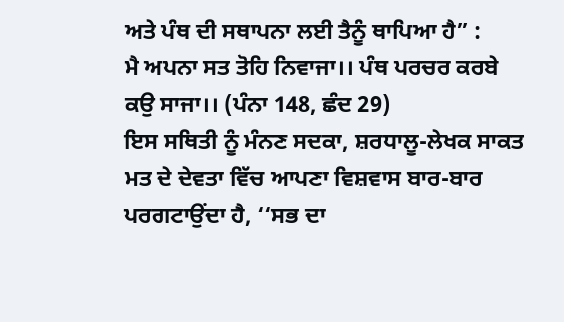ਅਤੇ ਪੰਥ ਦੀ ਸਥਾਪਨਾ ਲਈ ਤੈਨੂੰ ਥਾਪਿਆ ਹੈ” :
ਮੈ ਅਪਨਾ ਸਤ ਤੋਹਿ ਨਿਵਾਜਾ।। ਪੰਥ ਪਰਚਰ ਕਰਬੇ ਕਉ ਸਾਜਾ।। (ਪੰਨਾ 148, ਛੰਦ 29)
ਇਸ ਸਥਿਤੀ ਨੂੰ ਮੰਨਣ ਸਦਕਾ, ਸ਼ਰਧਾਲੂ-ਲੇਖਕ ਸਾਕਤ ਮਤ ਦੇ ਦੇਵਤਾ ਵਿੱਚ ਆਪਣਾ ਵਿਸ਼ਵਾਸ ਬਾਰ-ਬਾਰ ਪਰਗਟਾਉਂਦਾ ਹੈ, ‘‘ਸਭ ਦਾ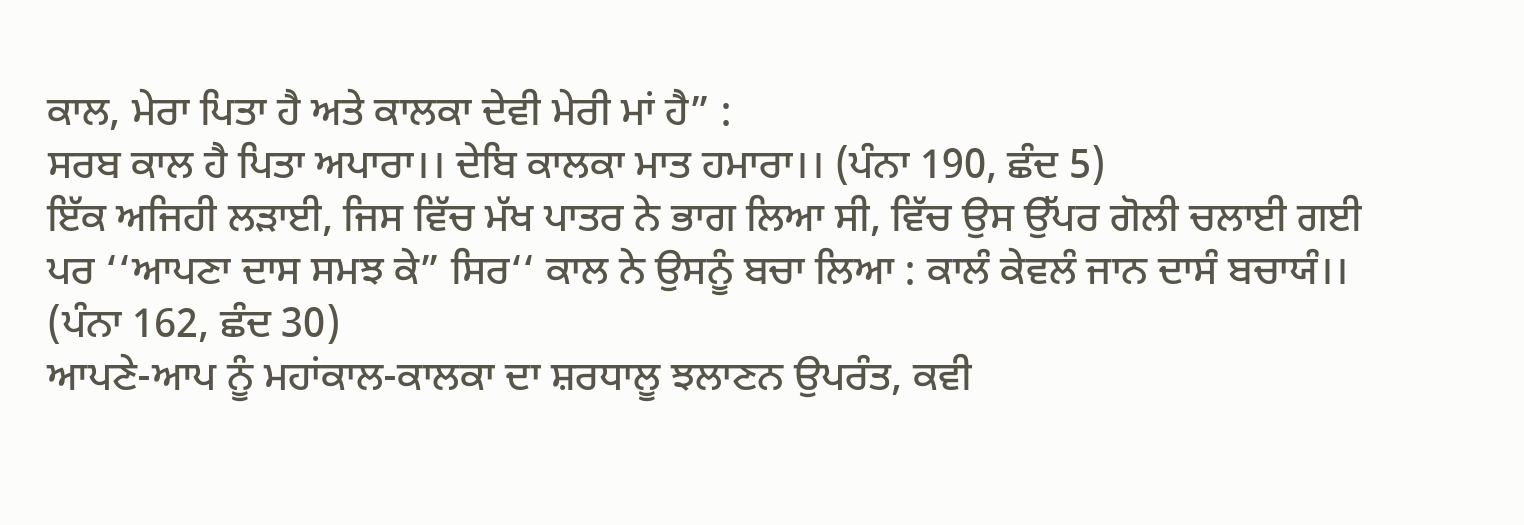ਕਾਲ, ਮੇਰਾ ਪਿਤਾ ਹੈ ਅਤੇ ਕਾਲਕਾ ਦੇਵੀ ਮੇਰੀ ਮਾਂ ਹੈ” :
ਸਰਬ ਕਾਲ ਹੈ ਪਿਤਾ ਅਪਾਰਾ।। ਦੇਬਿ ਕਾਲਕਾ ਮਾਤ ਹਮਾਰਾ।। (ਪੰਨਾ 190, ਛੰਦ 5)
ਇੱਕ ਅਜਿਹੀ ਲੜਾਈ, ਜਿਸ ਵਿੱਚ ਮੱਖ ਪਾਤਰ ਨੇ ਭਾਗ ਲਿਆ ਸੀ, ਵਿੱਚ ਉਸ ਉੱਪਰ ਗੋਲੀ ਚਲਾਈ ਗਈ ਪਰ ‘‘ਆਪਣਾ ਦਾਸ ਸਮਝ ਕੇ” ਸਿਰ‘‘ ਕਾਲ ਨੇ ਉਸਨੂੰ ਬਚਾ ਲਿਆ : ਕਾਲੰ ਕੇਵਲੰ ਜਾਨ ਦਾਸੰ ਬਚਾਯੰ।। (ਪੰਨਾ 162, ਛੰਦ 30)
ਆਪਣੇ-ਆਪ ਨੂੰ ਮਹਾਂਕਾਲ-ਕਾਲਕਾ ਦਾ ਸ਼ਰਧਾਲੂ ਝਲਾਣਨ ਉਪਰੰਤ, ਕਵੀ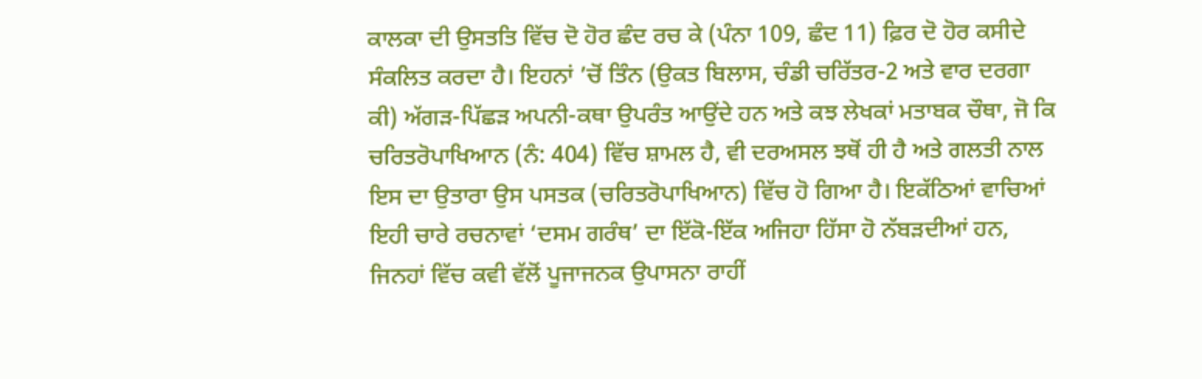ਕਾਲਕਾ ਦੀ ਉਸਤਤਿ ਵਿੱਚ ਦੋ ਹੋਰ ਛੰਦ ਰਚ ਕੇ (ਪੰਨਾ 109, ਛੰਦ 11) ਫ਼ਿਰ ਦੋ ਹੋਰ ਕਸੀਦੇ ਸੰਕਲਿਤ ਕਰਦਾ ਹੈ। ਇਹਨਾਂ ’ਚੋਂ ਤਿੰਨ (ਉਕਤ ਬਿਲਾਸ, ਚੰਡੀ ਚਰਿੱਤਰ-2 ਅਤੇ ਵਾਰ ਦਰਗਾ ਕੀ) ਅੱਗੜ-ਪਿੱਛੜ ਅਪਨੀ-ਕਥਾ ਉਪਰੰਤ ਆਉਂਦੇ ਹਨ ਅਤੇ ਕਝ ਲੇਖਕਾਂ ਮਤਾਬਕ ਚੌਥਾ, ਜੋ ਕਿ ਚਰਿਤਰੋਪਾਖਿਆਨ (ਨੰ: 404) ਵਿੱਚ ਸ਼ਾਮਲ ਹੈ, ਵੀ ਦਰਅਸਲ ਝਥੋਂ ਹੀ ਹੈ ਅਤੇ ਗਲਤੀ ਨਾਲ ਇਸ ਦਾ ਉਤਾਰਾ ਉਸ ਪਸਤਕ (ਚਰਿਤਰੋਪਾਖਿਆਨ) ਵਿੱਚ ਹੋ ਗਿਆ ਹੈ। ਇਕੱਠਿਆਂ ਵਾਚਿਆਂ ਇਹੀ ਚਾਰੇ ਰਚਨਾਵਾਂ ‘ਦਸਮ ਗਰੰਥ’ ਦਾ ਇੱਕੋ-ਇੱਕ ਅਜਿਹਾ ਹਿੱਸਾ ਹੋ ਨੱਬੜਦੀਆਂ ਹਨ, ਜਿਨਹਾਂ ਵਿੱਚ ਕਵੀ ਵੱਲੋਂ ਪੂਜਾਜਨਕ ਉਪਾਸਨਾ ਰਾਹੀਂ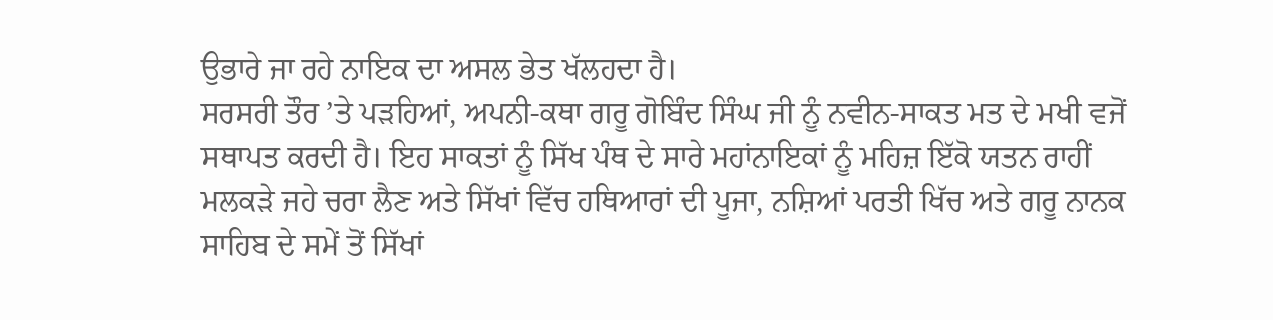ਉਭਾਰੇ ਜਾ ਰਹੇ ਨਾਇਕ ਦਾ ਅਸਲ ਭੇਤ ਖੱਲਹਦਾ ਹੈ।
ਸਰਸਰੀ ਤੌਰ ’ਤੇ ਪੜਹਿਆਂ, ਅਪਨੀ-ਕਥਾ ਗਰੂ ਗੋਬਿੰਦ ਸਿੰਘ ਜੀ ਨੂੰ ਨਵੀਨ-ਸਾਕਤ ਮਤ ਦੇ ਮਖੀ ਵਜੋਂ ਸਥਾਪਤ ਕਰਦੀ ਹੈ। ਇਹ ਸਾਕਤਾਂ ਨੂੰ ਸਿੱਖ ਪੰਥ ਦੇ ਸਾਰੇ ਮਹਾਂਨਾਇਕਾਂ ਨੂੰ ਮਹਿਜ਼ ਇੱਕੋ ਯਤਨ ਰਾਹੀਂ ਮਲਕੜੇ ਜਹੇ ਚਰਾ ਲੈਣ ਅਤੇ ਸਿੱਖਾਂ ਵਿੱਚ ਹਥਿਆਰਾਂ ਦੀ ਪੂਜਾ, ਨਸ਼ਿਆਂ ਪਰਤੀ ਖਿੱਚ ਅਤੇ ਗਰੂ ਨਾਨਕ ਸਾਹਿਬ ਦੇ ਸਮੇਂ ਤੋਂ ਸਿੱਖਾਂ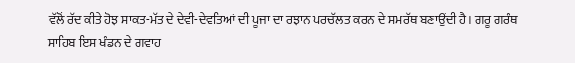ਵੱਲੋਂ ਰੱਦ ਕੀਤੇ ਹੋਝ ਸਾਕਤ-ਮੱਤ ਦੇ ਦੇਵੀ-ਦੇਵਤਿਆਂ ਦੀ ਪੂਜਾ ਦਾ ਰਝਾਨ ਪਰਚੱਲਤ ਕਰਨ ਦੇ ਸਮਰੱਥ ਬਣਾਉਂਦੀ ਹੈ। ਗਰੂ ਗਰੰਥ ਸਾਹਿਬ ਇਸ ਖੰਡਨ ਦੇ ਗਵਾਹ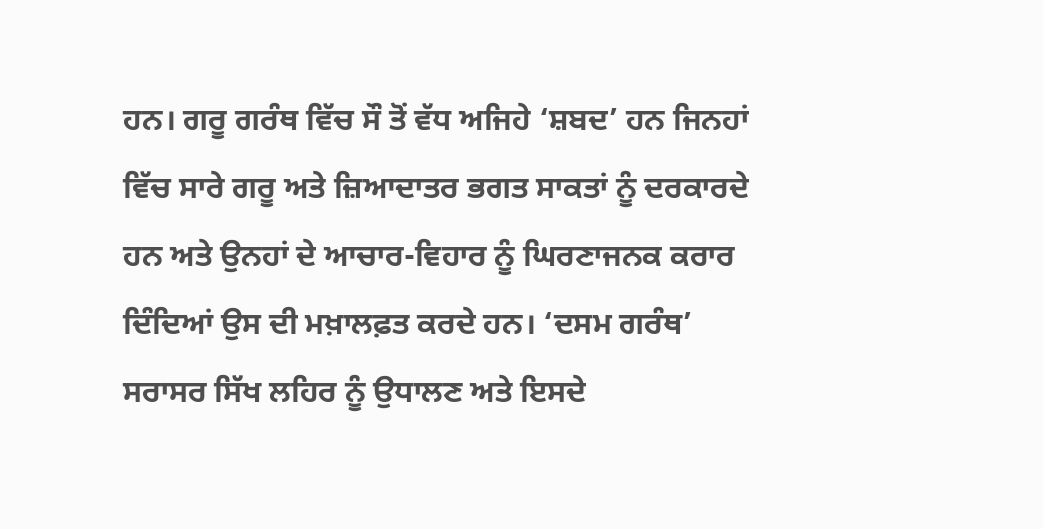ਹਨ। ਗਰੂ ਗਰੰਥ ਵਿੱਚ ਸੌ ਤੋਂ ਵੱਧ ਅਜਿਹੇ ‘ਸ਼ਬਦ’ ਹਨ ਜਿਨਹਾਂ ਵਿੱਚ ਸਾਰੇ ਗਰੂ ਅਤੇ ਜ਼ਿਆਦਾਤਰ ਭਗਤ ਸਾਕਤਾਂ ਨੂੰ ਦਰਕਾਰਦੇ ਹਨ ਅਤੇ ਉਨਹਾਂ ਦੇ ਆਚਾਰ-ਵਿਹਾਰ ਨੂੰ ਘਿਰਣਾਜਨਕ ਕਰਾਰ ਦਿੰਦਿਆਂ ਉਸ ਦੀ ਮਖ਼ਾਲਫ਼ਤ ਕਰਦੇ ਹਨ। ‘ਦਸਮ ਗਰੰਥ’ ਸਰਾਸਰ ਸਿੱਖ ਲਹਿਰ ਨੂੰ ਉਧਾਲਣ ਅਤੇ ਇਸਦੇ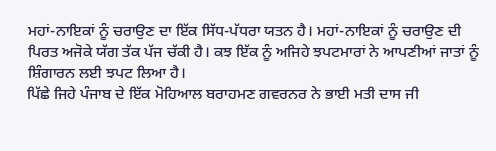ਮਹਾਂ-ਨਾਇਕਾਂ ਨੂੰ ਚਰਾਉਣ ਦਾ ਇੱਕ ਸਿੱਧ-ਪੱਧਰਾ ਯਤਨ ਹੈ। ਮਹਾਂ-ਨਾਇਕਾਂ ਨੂੰ ਚਰਾਉਣ ਦੀ ਪਿਰਤ ਅਜੋਕੇ ਯੱਗ ਤੱਕ ਪੱਜ ਚੱਕੀ ਹੈ। ਕਝ ਇੱਕ ਨੂੰ ਅਜਿਹੇ ਝਪਟਮਾਰਾਂ ਨੇ ਆਪਣੀਆਂ ਜਾਤਾਂ ਨੂੰ ਸ਼ਿੰਗਾਰਨ ਲਈ ਝਪਟ ਲਿਆ ਹੈ।
ਪਿੱਛੇ ਜਿਹੇ ਪੰਜਾਬ ਦੇ ਇੱਕ ਮੋਹਿਆਲ ਬਰਾਹਮਣ ਗਵਰਨਰ ਨੇ ਭਾਈ ਮਤੀ ਦਾਸ ਜੀ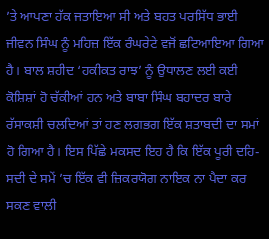’ਤੇ ਆਪਣਾ ਹੱਕ ਜਤਾਇਆ ਸੀ ਅਤੇ ਬਹਤ ਪਰਸਿੱਧ ਭਾਈ ਜੀਵਨ ਸਿੰਘ ਨੂੰ ਮਹਿਜ਼ ਇੱਕ ਰੰਘਰੇਟੇ ਵਜੋਂ ਛਟਿਆਇਆ ਗਿਆ ਹੈ। ਬਾਲ ਸ਼ਹੀਦ ‘ਹਕੀਕਤ ਰਾਝ’ ਨੂੰ ਉਧਾਲਣ ਲਈ ਕਈ ਕੋਸ਼ਿਸ਼ਾਂ ਹੋ ਚੱਕੀਆਂ ਹਨ ਅਤੇ ਬਾਬਾ ਸਿੰਘ ਬਹਾਦਰ ਬਾਰੇ ਰੱਸਾਕਸ਼ੀ ਚਲਦਿਆਂ ਤਾਂ ਹਣ ਲਗਭਗ ਇੱਕ ਸ਼ਤਾਬਦੀ ਦਾ ਸਮਾਂ ਹੋ ਗਿਆ ਹੈ। ਇਸ ਪਿੱਛੇ ਮਕਸਦ ਇਹ ਹੈ ਕਿ ਇੱਕ ਪੂਰੀ ਦਹਿ-ਸਦੀ ਦੇ ਸਮੇਂ ’ਚ ਇੱਕ ਵੀ ਜ਼ਿਕਰਯੋਗ ਨਾਇਕ ਨਾ ਪੈਦਾ ਕਰ ਸਕਣ ਵਾਲੀ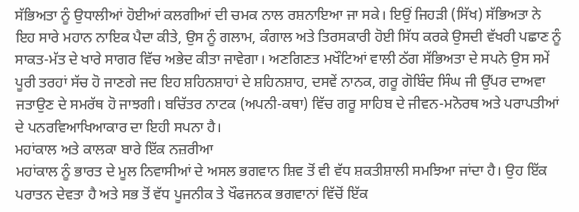ਸੱਭਿਅਤਾ ਨੂੰ ਉਧਾਲੀਆਂ ਹੋਈਆਂ ਕਲਗੀਆਂ ਦੀ ਚਮਕ ਨਾਲ ਰਸ਼ਨਾਇਆ ਜਾ ਸਕੇ। ਇਉਂ ਜਿਹੜੀ (ਸਿੱਖ) ਸੱਭਿਅਤਾ ਨੇ ਇਹ ਸਾਰੇ ਮਹਾਨ ਨਾਇਕ ਪੈਦਾ ਕੀਤੇ, ਉਸ ਨੂੰ ਗਲਾਮ, ਕੰਗਾਲ ਅਤੇ ਤਿਰਸਕਾਰੀ ਹੋਈ ਸਿੱਧ ਕਰਕੇ ਉਸਦੀ ਵੱਖਰੀ ਪਛਾਣ ਨੂੰ ਸਾਕਤ-ਮੱਤ ਦੇ ਖਾਰੇ ਸਾਗਰ ਵਿੱਚ ਅਭੇਦ ਕੀਤਾ ਜਾਵੇਗਾ। ਅਣਗਿਣਤ ਮਖੌਟਿਆਂ ਵਾਲੀ ਠੱਗ ਸੱਭਿਅਤਾ ਦੇ ਸਪਨੇ ਉਸ ਸਮੇਂ ਪੂਰੀ ਤਰਹਾਂ ਸੱਚ ਹੋ ਜਾਣਗੇ ਜਦ ਇਹ ਸ਼ਹਿਨਸ਼ਾਹਾਂ ਦੇ ਸ਼ਹਿਨਸ਼ਾਹ, ਦਸਵੇਂ ਨਾਨਕ, ਗਰੂ ਗੋਬਿੰਦ ਸਿੰਘ ਜੀ ਉੱਪਰ ਦਾਅਵਾ ਜਤਾਉਣ ਦੇ ਸਮਰੱਥ ਹੋ ਜਾਝਗੀ। ਬਚਿੱਤਰ ਨਾਟਕ (ਅਪਨੀ-ਕਥਾ) ਵਿੱਚ ਗਰੂ ਸਾਹਿਬ ਦੇ ਜੀਵਨ-ਮਨੋਰਥ ਅਤੇ ਪਰਾਪਤੀਆਂ ਦੇ ਪਨਰਵਿਆਖਿਆਕਾਰ ਦਾ ਇਹੀ ਸਪਨਾ ਹੈ।
ਮਹਾਂਕਾਲ ਅਤੇ ਕਾਲਕਾ ਬਾਰੇ ਇੱਕ ਨਜ਼ਰੀਆ
ਮਹਾਂਕਾਲ ਨੂੰ ਭਾਰਤ ਦੇ ਮੂਲ ਨਿਵਾਸੀਆਂ ਦੇ ਅਸਲ ਭਗਵਾਨ ਸ਼ਿਵ ਤੋਂ ਵੀ ਵੱਧ ਸ਼ਕਤੀਸ਼ਾਲੀ ਸਮਝਿਆ ਜਾਂਦਾ ਹੈ। ਉਹ ਇੱਕ ਪਰਾਤਨ ਦੇਵਤਾ ਹੈ ਅਤੇ ਸਭ ਤੋਂ ਵੱਧ ਪੂਜਨੀਕ ਤੇ ਖੌਫਜਨਕ ਭਗਵਾਨਾਂ ਵਿੱਚੋਂ ਇੱਕ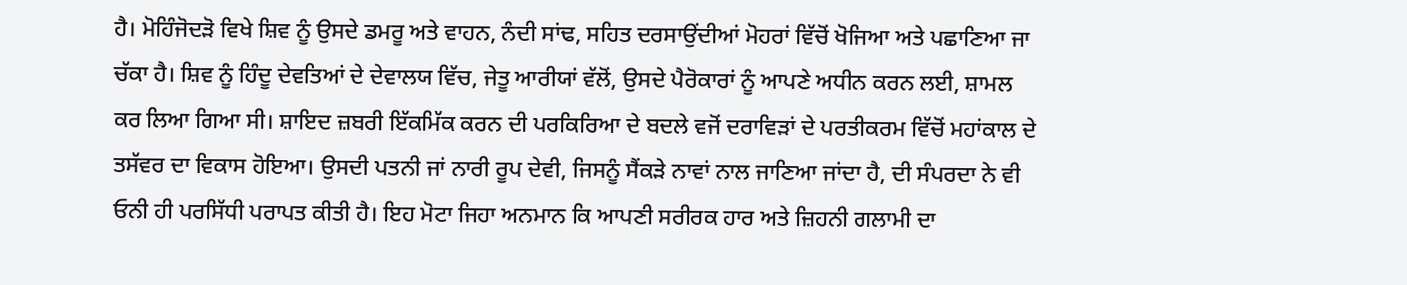ਹੈ। ਮੋਹਿੰਜੋਦੜੋ ਵਿਖੇ ਸ਼ਿਵ ਨੂੰ ਉਸਦੇ ਡਮਰੂ ਅਤੇ ਵਾਹਨ, ਨੰਦੀ ਸਾਂਢ, ਸਹਿਤ ਦਰਸਾਉਂਦੀਆਂ ਮੋਹਰਾਂ ਵਿੱਚੋਂ ਖੋਜਿਆ ਅਤੇ ਪਛਾਣਿਆ ਜਾ ਚੱਕਾ ਹੈ। ਸ਼ਿਵ ਨੂੰ ਹਿੰਦੂ ਦੇਵਤਿਆਂ ਦੇ ਦੇਵਾਲਯ ਵਿੱਚ, ਜੇਤੂ ਆਰੀਯਾਂ ਵੱਲੋਂ, ਉਸਦੇ ਪੈਰੋਕਾਰਾਂ ਨੂੰ ਆਪਣੇ ਅਧੀਨ ਕਰਨ ਲਈ, ਸ਼ਾਮਲ ਕਰ ਲਿਆ ਗਿਆ ਸੀ। ਸ਼ਾਇਦ ਜ਼ਬਰੀ ਇੱਕਮਿੱਕ ਕਰਨ ਦੀ ਪਰਕਿਰਿਆ ਦੇ ਬਦਲੇ ਵਜੋਂ ਦਰਾਵਿੜਾਂ ਦੇ ਪਰਤੀਕਰਮ ਵਿੱਚੋਂ ਮਹਾਂਕਾਲ ਦੇ ਤਸੱਵਰ ਦਾ ਵਿਕਾਸ ਹੋਇਆ। ਉਸਦੀ ਪਤਨੀ ਜਾਂ ਨਾਰੀ ਰੂਪ ਦੇਵੀ, ਜਿਸਨੂੰ ਸੈਂਕੜੇ ਨਾਵਾਂ ਨਾਲ ਜਾਣਿਆ ਜਾਂਦਾ ਹੈ, ਦੀ ਸੰਪਰਦਾ ਨੇ ਵੀ ਓਨੀ ਹੀ ਪਰਸਿੱਧੀ ਪਰਾਪਤ ਕੀਤੀ ਹੈ। ਇਹ ਮੋਟਾ ਜਿਹਾ ਅਨਮਾਨ ਕਿ ਆਪਣੀ ਸਰੀਰਕ ਹਾਰ ਅਤੇ ਜ਼ਿਹਨੀ ਗਲਾਮੀ ਦਾ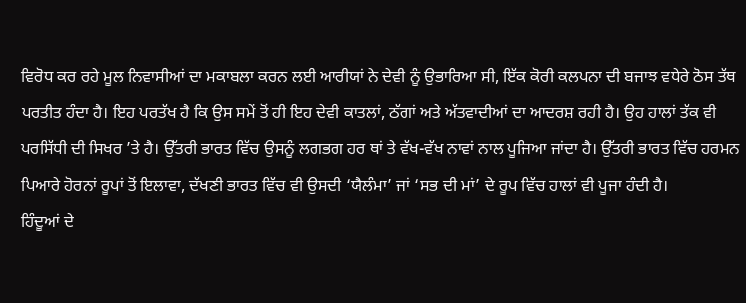ਵਿਰੋਧ ਕਰ ਰਹੇ ਮੂਲ ਨਿਵਾਸੀਆਂ ਦਾ ਮਕਾਬਲਾ ਕਰਨ ਲਈ ਆਰੀਯਾਂ ਨੇ ਦੇਵੀ ਨੂੰ ਉਭਾਰਿਆ ਸੀ, ਇੱਕ ਕੋਰੀ ਕਲਪਨਾ ਦੀ ਬਜਾਝ ਵਧੇਰੇ ਠੋਸ ਤੱਥ ਪਰਤੀਤ ਹੰਦਾ ਹੈ। ਇਹ ਪਰਤੱਖ ਹੈ ਕਿ ਉਸ ਸਮੇਂ ਤੋਂ ਹੀ ਇਹ ਦੇਵੀ ਕਾਤਲਾਂ, ਠੱਗਾਂ ਅਤੇ ਅੱਤਵਾਦੀਆਂ ਦਾ ਆਦਰਸ਼ ਰਹੀ ਹੈ। ਉਹ ਹਾਲਾਂ ਤੱਕ ਵੀ ਪਰਸਿੱਧੀ ਦੀ ਸਿਖਰ ’ਤੇ ਹੈ। ਉੱਤਰੀ ਭਾਰਤ ਵਿੱਚ ਉਸਨੂੰ ਲਗਭਗ ਹਰ ਥਾਂ ਤੇ ਵੱਖ-ਵੱਖ ਨਾਵਾਂ ਨਾਲ ਪੂਜਿਆ ਜਾਂਦਾ ਹੈ। ਉੱਤਰੀ ਭਾਰਤ ਵਿੱਚ ਹਰਮਨ ਪਿਆਰੇ ਹੋਰਨਾਂ ਰੂਪਾਂ ਤੋਂ ਇਲਾਵਾ, ਦੱਖਣੀ ਭਾਰਤ ਵਿੱਚ ਵੀ ਉਸਦੀ ‘ਯੈਲੰਮਾ’ ਜਾਂ ‘ਸਭ ਦੀ ਮਾਂ’ ਦੇ ਰੂਪ ਵਿੱਚ ਹਾਲਾਂ ਵੀ ਪੂਜਾ ਹੰਦੀ ਹੈ।
ਹਿੰਦੂਆਂ ਦੇ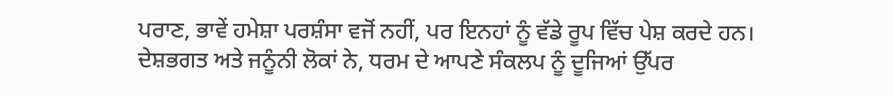ਪਰਾਣ, ਭਾਵੇਂ ਹਮੇਸ਼ਾ ਪਰਸ਼ੰਸਾ ਵਜੋਂ ਨਹੀਂ, ਪਰ ਇਨਹਾਂ ਨੂੰ ਵੱਡੇ ਰੂਪ ਵਿੱਚ ਪੇਸ਼ ਕਰਦੇ ਹਨ। ਦੇਸ਼ਭਗਤ ਅਤੇ ਜਨੂੰਨੀ ਲੋਕਾਂ ਨੇ, ਧਰਮ ਦੇ ਆਪਣੇ ਸੰਕਲਪ ਨੂੰ ਦੂਜਿਆਂ ਉੱਪਰ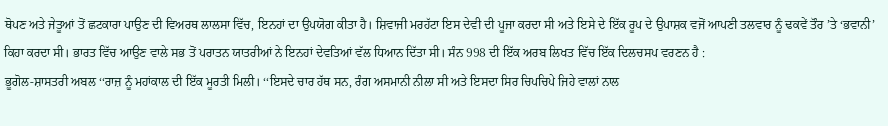ਥੋਪਣ ਅਤੇ ਜੇਤੂਆਂ ਤੋਂ ਛਟਕਾਰਾ ਪਾਉਣ ਦੀ ਵਿਅਰਥ ਲਾਲਸਾ ਵਿੱਚ, ਇਨਹਾਂ ਦਾ ਉਪਯੋਗ ਕੀਤਾ ਹੈ। ਸ਼ਿਵਾਜੀ ਮਰਹੱਟਾ ਇਸ ਦੇਵੀ ਦੀ ਪੂਜਾ ਕਰਦਾ ਸੀ ਅਤੇ ਇਸੇ ਦੇ ਇੱਕ ਰੂਪ ਦੇ ਉਪਾਸ਼ਕ ਵਜੋਂ ਆਪਣੀ ਤਲਵਾਰ ਨੂੰ ਢਕਵੇਂ ਤੌਰ ’ਤੇ ‘ਭਵਾਨੀ’ ਕਿਹਾ ਕਰਦਾ ਸੀ। ਭਾਰਤ ਵਿੱਚ ਆਉਣ ਵਾਲੇ ਸਭ ਤੋਂ ਪਰਾਤਨ ਯਾਤਰੀਆਂ ਨੇ ਇਨਹਾਂ ਦੇਵਤਿਆਂ ਵੱਲ ਧਿਆਨ ਦਿੱਤਾ ਸੀ। ਸੰਨ 998 ਦੀ ਇੱਕ ਅਰਬ ਲਿਖਤ ਵਿੱਚ ਇੱਕ ਦਿਲਚਸਪ ਵਰਣਨ ਹੈ :
ਭੂਗੋਲ-ਸ਼ਾਸਤਰੀ ਅਬਲ ‘‘ਰਾਜ਼ ਨੂੰ ਮਹਾਂਕਾਲ ਦੀ ਇੱਕ ਮੂਰਤੀ ਮਿਲੀ। ‘‘ਇਸਦੇ ਚਾਰ ਹੱਥ ਸਨ, ਰੰਗ ਅਸਮਾਨੀ ਨੀਲਾ ਸੀ ਅਤੇ ਇਸਦਾ ਸਿਰ ਚਿਪਚਿਪੇ ਜਿਹੇ ਵਾਲਾਂ ਨਾਲ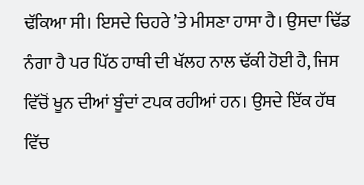ਢੱਕਿਆ ਸੀ। ਇਸਦੇ ਚਿਹਰੇ ’ਤੇ ਮੀਸਣਾ ਹਾਸਾ ਹੈ। ਉਸਦਾ ਢਿੱਡ ਨੰਗਾ ਹੈ ਪਰ ਪਿੱਠ ਹਾਥੀ ਦੀ ਖੱਲਹ ਨਾਲ ਢੱਕੀ ਹੋਈ ਹੈ, ਜਿਸ ਵਿੱਚੋਂ ਖੂਨ ਦੀਆਂ ਬੂੰਦਾਂ ਟਪਕ ਰਹੀਆਂ ਹਨ। ਉਸਦੇ ਇੱਕ ਹੱਥ ਵਿੱਚ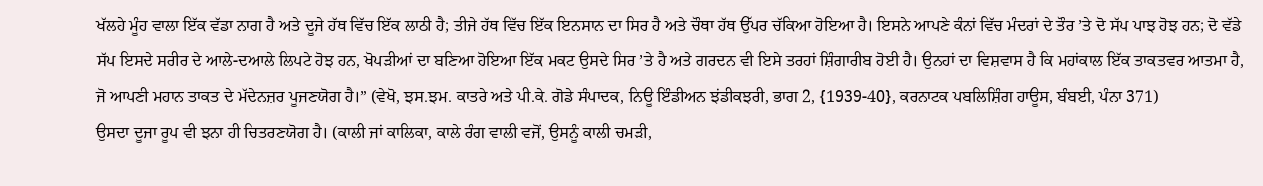ਖੱਲਹੇ ਮੂੰਹ ਵਾਲਾ ਇੱਕ ਵੱਡਾ ਨਾਗ ਹੈ ਅਤੇ ਦੂਜੇ ਹੱਥ ਵਿੱਚ ਇੱਕ ਲਾਠੀ ਹੈ; ਤੀਜੇ ਹੱਥ ਵਿੱਚ ਇੱਕ ਇਨਸਾਨ ਦਾ ਸਿਰ ਹੈ ਅਤੇ ਚੌਥਾ ਹੱਥ ਉੱਪਰ ਚੱਕਿਆ ਹੋਇਆ ਹੈ। ਇਸਨੇ ਆਪਣੇ ਕੰਨਾਂ ਵਿੱਚ ਮੰਦਰਾਂ ਦੇ ਤੌਰ ’ਤੇ ਦੋ ਸੱਪ ਪਾਝ ਹੋਝ ਹਨ; ਦੋ ਵੱਡੇ ਸੱਪ ਇਸਦੇ ਸਰੀਰ ਦੇ ਆਲੇ-ਦਆਲੇ ਲਿਪਟੇ ਹੋਝ ਹਨ, ਖੋਪੜੀਆਂ ਦਾ ਬਣਿਆ ਹੋਇਆ ਇੱਕ ਮਕਟ ਉਸਦੇ ਸਿਰ ’ਤੇ ਹੈ ਅਤੇ ਗਰਦਨ ਵੀ ਇਸੇ ਤਰਹਾਂ ਸ਼ਿੰਗਾਰੀਬ ਹੋਈ ਹੈ। ਉਨਹਾਂ ਦਾ ਵਿਸ਼ਵਾਸ ਹੈ ਕਿ ਮਹਾਂਕਾਲ ਇੱਕ ਤਾਕਤਵਰ ਆਤਮਾ ਹੈ, ਜੋ ਆਪਣੀ ਮਹਾਨ ਤਾਕਤ ਦੇ ਮੱਦੇਨਜ਼ਰ ਪੂਜਣਯੋਗ ਹੈ।” (ਵੇਖੋ, ਝਸ.ਝਮ. ਕਾਤਰੇ ਅਤੇ ਪੀ.ਕੇ. ਗੋਡੇ ਸੰਪਾਦਕ, ਨਿਊ ਇੰਡੀਅਨ ਝਂਡੀਕਝਰੀ, ਭਾਗ 2, {1939-40}, ਕਰਨਾਟਕ ਪਬਲਿਸ਼ਿੰਗ ਹਾਊਸ, ਬੰਬਈ, ਪੰਨਾ 371)
ਉਸਦਾ ਦੂਜਾ ਰੂਪ ਵੀ ਝਨਾ ਹੀ ਚਿਤਰਣਯੋਗ ਹੈ। (ਕਾਲੀ ਜਾਂ ਕਾਲਿਕਾ, ਕਾਲੇ ਰੰਗ ਵਾਲੀ ਵਜੋਂ, ਉਸਨੂੰ ਕਾਲੀ ਚਮੜੀ,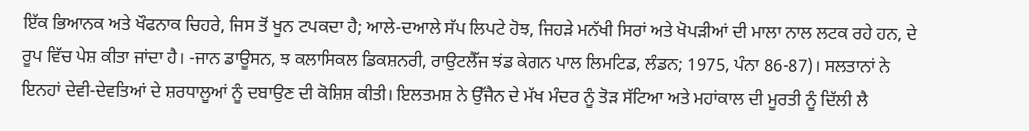ਇੱਕ ਭਿਆਨਕ ਅਤੇ ਖੌਫਨਾਕ ਚਿਹਰੇ, ਜਿਸ ਤੋਂ ਖੂਨ ਟਪਕਦਾ ਹੈ; ਆਲੇ-ਦਆਲੇ ਸੱਪ ਲਿਪਟੇ ਹੋਝ, ਜਿਹੜੇ ਮਨੱਖੀ ਸਿਰਾਂ ਅਤੇ ਖੋਪੜੀਆਂ ਦੀ ਮਾਲਾ ਨਾਲ ਲਟਕ ਰਹੇ ਹਨ, ਦੇ ਰੂਪ ਵਿੱਚ ਪੇਸ਼ ਕੀਤਾ ਜਾਂਦਾ ਹੈ। -ਜਾਨ ਡਾਊਸਨ, ਝ ਕਲਾਸਿਕਲ ਡਿਕਸ਼ਨਰੀ, ਰਾਉਟਲੈੱਜ ਝਂਡ ਕੇਗਨ ਪਾਲ ਲਿਮਟਿਡ, ਲੰਡਨ; 1975, ਪੰਨਾ 86-87)। ਸਲਤਾਨਾਂ ਨੇ ਇਨਹਾਂ ਦੇਵੀ-ਦੇਵਤਿਆਂ ਦੇ ਸ਼ਰਧਾਲੂਆਂ ਨੂੰ ਦਬਾਉਣ ਦੀ ਕੋਸ਼ਿਸ਼ ਕੀਤੀ। ਇਲਤਮਸ਼ ਨੇ ਉੱਜੈਨ ਦੇ ਮੱਖ ਮੰਦਰ ਨੂੰ ਤੋੜ ਸੱਟਿਆ ਅਤੇ ਮਹਾਂਕਾਲ ਦੀ ਮੂਰਤੀ ਨੂੰ ਦਿੱਲੀ ਲੈ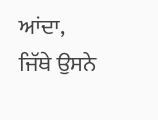ਆਂਦਾ, ਜਿੱਥੇ ਉਸਨੇ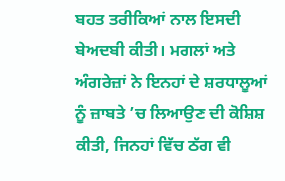ਬਹਤ ਤਰੀਕਿਆਂ ਨਾਲ ਇਸਦੀ ਬੇਅਦਬੀ ਕੀਤੀ। ਮਗਲਾਂ ਅਤੇ ਅੰਗਰੇਜ਼ਾਂ ਨੇ ਇਨਹਾਂ ਦੇ ਸ਼ਰਧਾਲੂਆਂ ਨੂੰ ਜ਼ਾਬਤੇ ’ਚ ਲਿਆਉਣ ਦੀ ਕੋਸ਼ਿਸ਼ ਕੀਤੀ, ਜਿਨਹਾਂ ਵਿੱਚ ਠੱਗ ਵੀ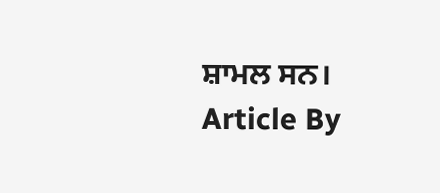ਸ਼ਾਮਲ ਸਨ।
Article By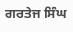ਗਰਤੇਜ ਸਿੰਘ